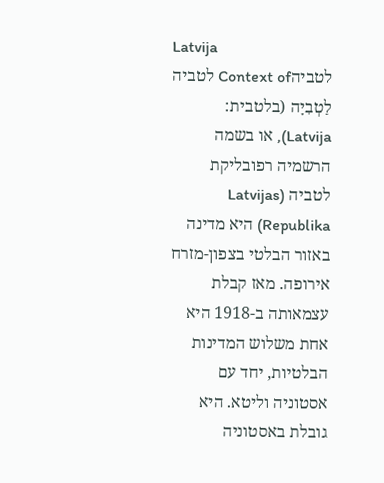Latvija
לטביהContext of לטביה
לַטְבִיָה (בלטבית: Latvija), או בשמה הרשמיה רפובליקת לטביה (Latvijas Republika) היא מדינה באזור הבלטי בצפון-מזרח אירופה. מאז קבלת עצמאותה ב-1918 היא אחת משלוש המדינות הבלטיות, יחד עם אסטוניה וליטא. היא גובלת באסטוניה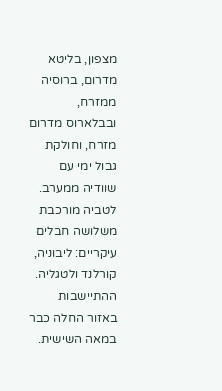מצפון, בליטא מדרום, ברוסיה ממזרח, ובבלארוס מדרום מזרח, וחולקת גבול ימי עם שוודיה ממערב.
לטביה מורכבת משלושה חבלים עיקריים: ליבוניה, קורלנד ולטגליה. ההתיישבות באזור החלה כבר במאה השישית.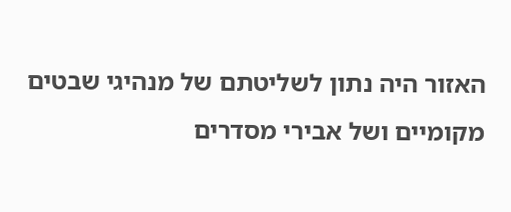האזור היה נתון לשליטתם של מנהיגי שבטים מקומיים ושל אבירי מסדרים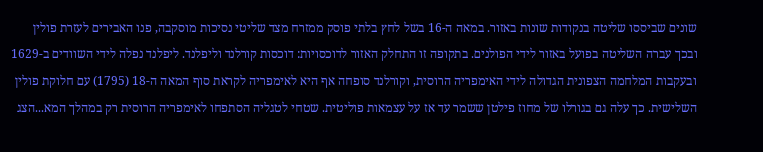שונים שביססו שליטה בנקודות שונות באזור. במאה ה-16 בשל לחץ בלתי פוסק ממזרח מצד שליטי נסיכות מוסקבה, פנו האבירים לעזרת פולין ובכך עברה השליטה בפועל באזור לידי הפולנים. בתקופה זו התחלק האזור לדוכסויות: דוכסות קורלנד וליפלנד. ליפלנד נפלה לידי השוודים ב-1629 ובעקבות המלחמה הצפונית הגדולה לידי האימפריה הרוסית, וקורלנד סופחה אף היא לאימפריה לקראת סוף המאה ה-18 (1795) עם חלוקת פולין השלישית. כך עלה גם בגורלו של מחוז פילטן ששמר עד אז על עצמאות פוליטית. שטחי לטגליה הסתפחו לאימפריה הרוסית רק במהלך המא...הצג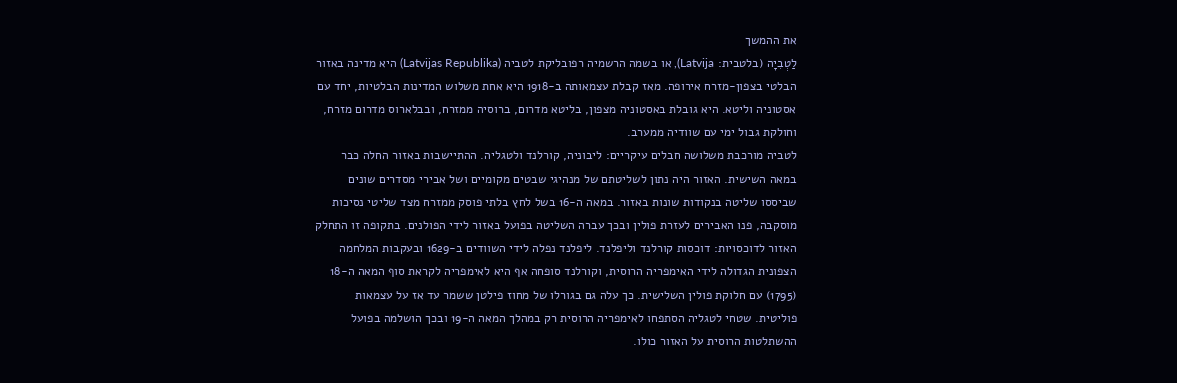את ההמשך
לַטְבִיָה (בלטבית: Latvija), או בשמה הרשמיה רפובליקת לטביה (Latvijas Republika) היא מדינה באזור הבלטי בצפון-מזרח אירופה. מאז קבלת עצמאותה ב-1918 היא אחת משלוש המדינות הבלטיות, יחד עם אסטוניה וליטא. היא גובלת באסטוניה מצפון, בליטא מדרום, ברוסיה ממזרח, ובבלארוס מדרום מזרח, וחולקת גבול ימי עם שוודיה ממערב.
לטביה מורכבת משלושה חבלים עיקריים: ליבוניה, קורלנד ולטגליה. ההתיישבות באזור החלה כבר במאה השישית. האזור היה נתון לשליטתם של מנהיגי שבטים מקומיים ושל אבירי מסדרים שונים שביססו שליטה בנקודות שונות באזור. במאה ה-16 בשל לחץ בלתי פוסק ממזרח מצד שליטי נסיכות מוסקבה, פנו האבירים לעזרת פולין ובכך עברה השליטה בפועל באזור לידי הפולנים. בתקופה זו התחלק האזור לדוכסויות: דוכסות קורלנד וליפלנד. ליפלנד נפלה לידי השוודים ב-1629 ובעקבות המלחמה הצפונית הגדולה לידי האימפריה הרוסית, וקורלנד סופחה אף היא לאימפריה לקראת סוף המאה ה-18 (1795) עם חלוקת פולין השלישית. כך עלה גם בגורלו של מחוז פילטן ששמר עד אז על עצמאות פוליטית. שטחי לטגליה הסתפחו לאימפריה הרוסית רק במהלך המאה ה-19 ובכך הושלמה בפועל ההשתלטות הרוסית על האזור כולו.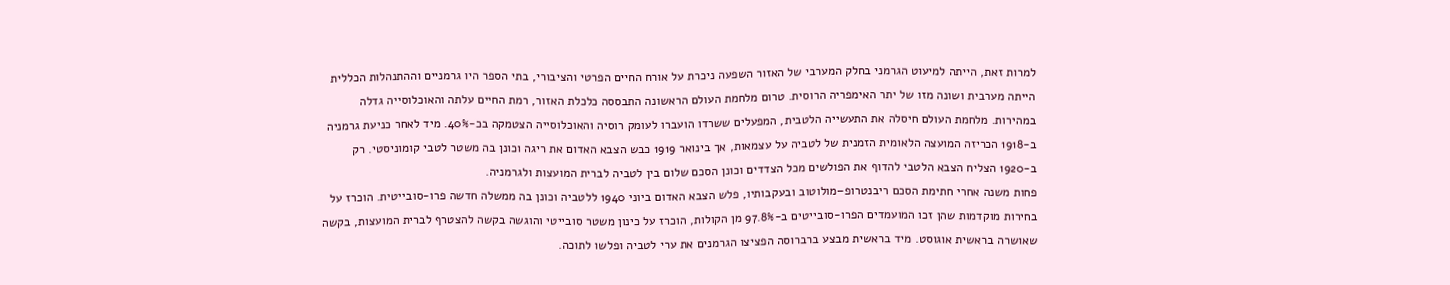למרות זאת, הייתה למיעוט הגרמני בחלק המערבי של האזור השפעה ניכרת על אורח החיים הפרטי והציבורי, בתי הספר היו גרמניים וההתנהלות הכללית הייתה מערבית ושונה מזו של יתר האימפריה הרוסית. טרום מלחמת העולם הראשונה התבססה כלכלת האזור, רמת החיים עלתה והאוכלוסייה גדלה במהירות. מלחמת העולם חיסלה את התעשייה הלטבית, המפעלים ששרדו הועברו לעומק רוסיה והאוכלוסייה הצטמקה בכ-40%. מיד לאחר כניעת גרמניה ב-1918 הכריזה המועצה הלאומית הזמנית של לטביה על עצמאות, אך בינואר 1919 כבש הצבא האדום את ריגה וכונן בה משטר לטבי קומוניסטי. רק ב-1920 הצליח הצבא הלטבי להדוף את הפולשים מכל הצדדים וכונן הסכם שלום בין לטביה לברית המועצות ולגרמניה.
פחות משנה אחרי חתימת הסכם ריבנטרופ–מולוטוב ובעקבותיו, פלש הצבא האדום ביוני 1940 ללטביה וכונן בה ממשלה חדשה פרו-סובייטית. הוכרז על בחירות מוקדמות שהן זכו המועמדים הפרו-סובייטים ב-97.8% מן הקולות, הוכרז על כינון משטר סובייטי והוגשה בקשה להצטרף לברית המועצות, בקשה שאושרה בראשית אוגוסט. מיד בראשית מבצע ברברוסה הפציצו הגרמנים את ערי לטביה ופלשו לתוכה.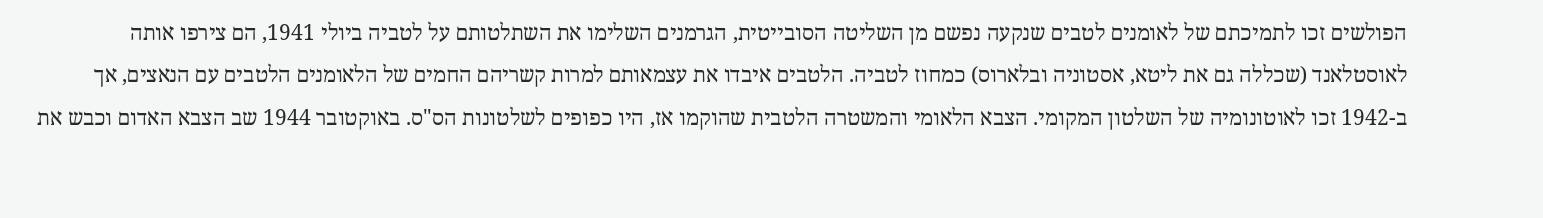הפולשים זכו לתמיכתם של לאומנים לטבים שנקעה נפשם מן השליטה הסובייטית, הגרמנים השלימו את השתלטותם על לטביה ביולי 1941, הם צירפו אותה לאוסטלאנד (שכללה גם את ליטא, אסטוניה ובלארוס) כמחוז לטביה. הלטבים איבדו את עצמאותם למרות קשריהם החמים של הלאומנים הלטבים עם הנאצים, אך ב-1942 זכו לאוטונומיה של השלטון המקומי. הצבא הלאומי והמשטרה הלטבית שהוקמו אז, היו כפופים לשלטונות הס"ס. באוקטובר 1944 שב הצבא האדום וכבש את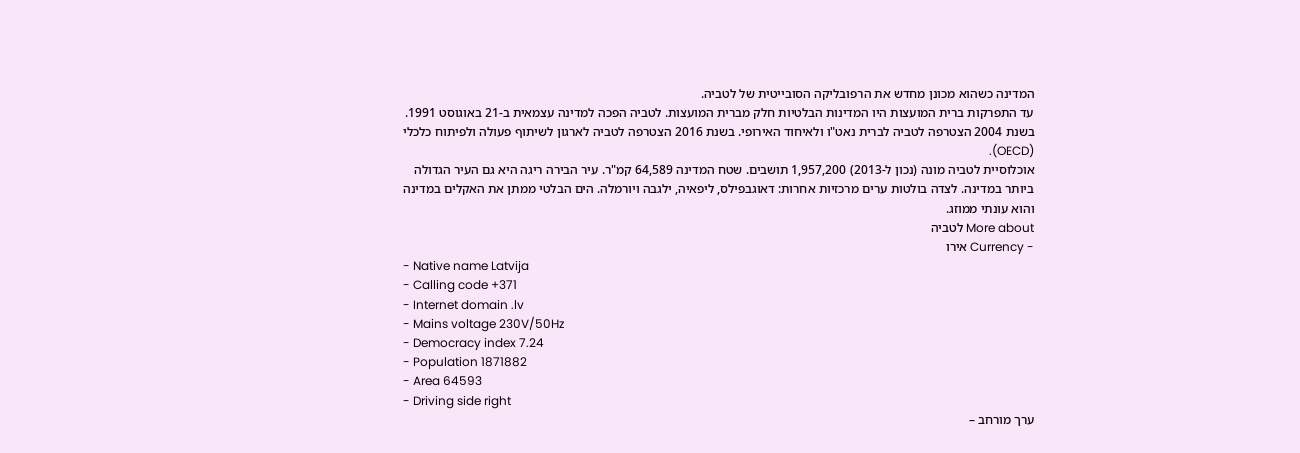המדינה כשהוא מכונן מחדש את הרפובליקה הסובייטית של לטביה.
עד התפרקות ברית המועצות היו המדינות הבלטיות חלק מברית המועצות. לטביה הפכה למדינה עצמאית ב-21 באוגוסט 1991. בשנת 2004 הצטרפה לטביה לברית נאט"ו ולאיחוד האירופי. בשנת 2016 הצטרפה לטביה לארגון לשיתוף פעולה ולפיתוח כלכלי (OECD).
אוכלוסיית לטביה מונה (נכון ל-2013) 1,957,200 תושבים. שטח המדינה 64,589 קמ"ר. עיר הבירה ריגה היא גם העיר הגדולה ביותר במדינה. לצדה בולטות ערים מרכזיות אחרות: דאוגבפילס, ליפאיה, ילגבה ויורמלה. הים הבלטי ממתן את האקלים במדינה והוא עונתי ממוזג.
More about לטביה
- Currency אירו
- Native name Latvija
- Calling code +371
- Internet domain .lv
- Mains voltage 230V/50Hz
- Democracy index 7.24
- Population 1871882
- Area 64593
- Driving side right
ערך מורחב –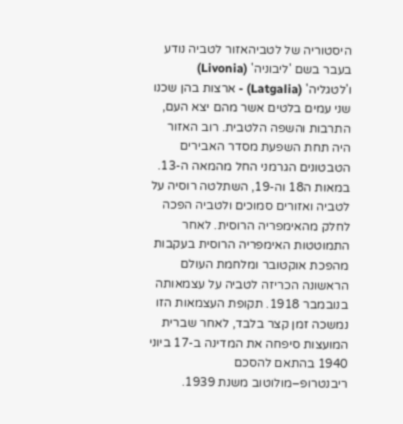היסטוריה של לטביהאזור לטביה נודע בעבר בשם 'ליבוניה' (Livonia) ו'לטגליה' (Latgalia) - ארצות בהן שכנו שני עמים בלטים אשר מהם יצא העם, התרבות והשפה הלטבית. רוב האזור היה תחת השפעת מסדר האבירים הטבטונים הגרמני החל מהמאה ה-13. במאות ה18 וה-19, השתלטה רוסיה על לטביה ואזורים סמוכים ולטביה הפכה לחלק מהאימפריה הרוסית. לאחר התמוטטות האימפריה הרוסית בעקבות מהפכת אוקטובר ומלחמת העולם הראשונה הכריזה לטביה על עצמאותה בנובמבר 1918. תקופת העצמאות הזו נמשכה זמן קצר בלבד, לאחר שברית המועצות סיפחה את המדינה ב-17 ביוני 1940 בהתאם להסכם ריבנטרופ–מולוטוב משנת 1939.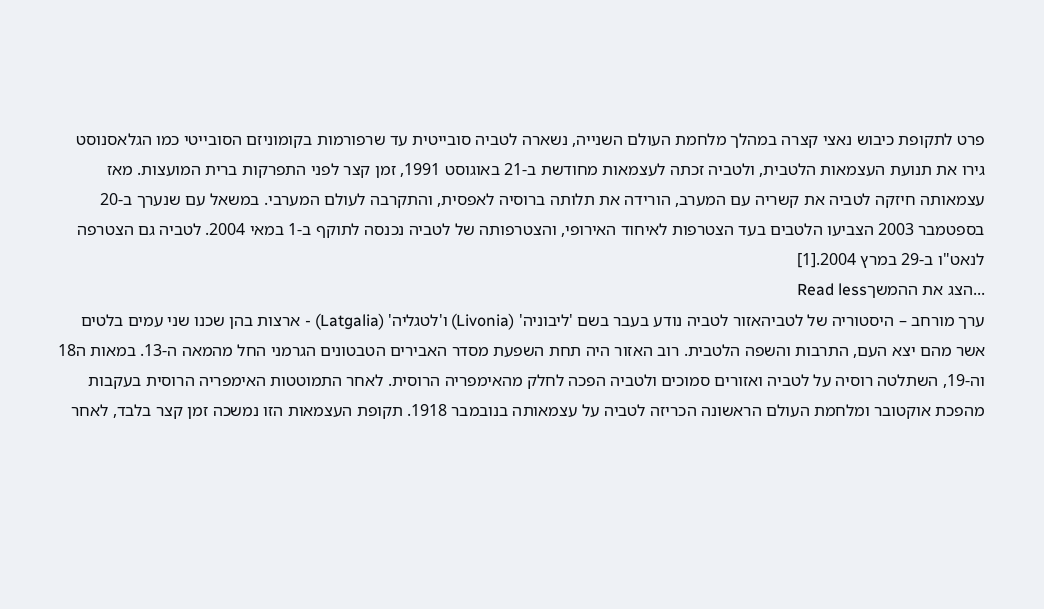פרט לתקופת כיבוש נאצי קצרה במהלך מלחמת העולם השנייה, נשארה לטביה סובייטית עד שרפורמות בקומוניזם הסובייטי כמו הגלאסנוסט גירו את תנועת העצמאות הלטבית, ולטביה זכתה לעצמאות מחודשת ב-21 באוגוסט 1991, זמן קצר לפני התפרקות ברית המועצות. מאז עצמאותה חיזקה לטביה את קשריה עם המערב, הורידה את תלותה ברוסיה לאפסית, והתקרבה לעולם המערבי. במשאל עם שנערך ב-20 בספטמבר 2003 הצביעו הלטבים בעד הצטרפות לאיחוד האירופי, והצטרפותה של לטביה נכנסה לתוקף ב-1 במאי 2004. לטביה גם הצטרפה לנאט"ו ב-29 במרץ 2004.[1]
...הצג את ההמשךRead less
ערך מורחב – היסטוריה של לטביהאזור לטביה נודע בעבר בשם 'ליבוניה' (Livonia) ו'לטגליה' (Latgalia) - ארצות בהן שכנו שני עמים בלטים אשר מהם יצא העם, התרבות והשפה הלטבית. רוב האזור היה תחת השפעת מסדר האבירים הטבטונים הגרמני החל מהמאה ה-13. במאות ה18 וה-19, השתלטה רוסיה על לטביה ואזורים סמוכים ולטביה הפכה לחלק מהאימפריה הרוסית. לאחר התמוטטות האימפריה הרוסית בעקבות מהפכת אוקטובר ומלחמת העולם הראשונה הכריזה לטביה על עצמאותה בנובמבר 1918. תקופת העצמאות הזו נמשכה זמן קצר בלבד, לאחר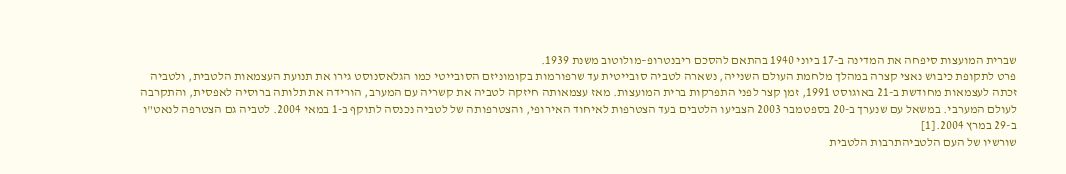שברית המועצות סיפחה את המדינה ב-17 ביוני 1940 בהתאם להסכם ריבנטרופ–מולוטוב משנת 1939.
פרט לתקופת כיבוש נאצי קצרה במהלך מלחמת העולם השנייה, נשארה לטביה סובייטית עד שרפורמות בקומוניזם הסובייטי כמו הגלאסנוסט גירו את תנועת העצמאות הלטבית, ולטביה זכתה לעצמאות מחודשת ב-21 באוגוסט 1991, זמן קצר לפני התפרקות ברית המועצות. מאז עצמאותה חיזקה לטביה את קשריה עם המערב, הורידה את תלותה ברוסיה לאפסית, והתקרבה לעולם המערבי. במשאל עם שנערך ב-20 בספטמבר 2003 הצביעו הלטבים בעד הצטרפות לאיחוד האירופי, והצטרפותה של לטביה נכנסה לתוקף ב-1 במאי 2004. לטביה גם הצטרפה לנאט"ו ב-29 במרץ 2004.[1]
שורשיו של העם הלטביהתרבות הלטבית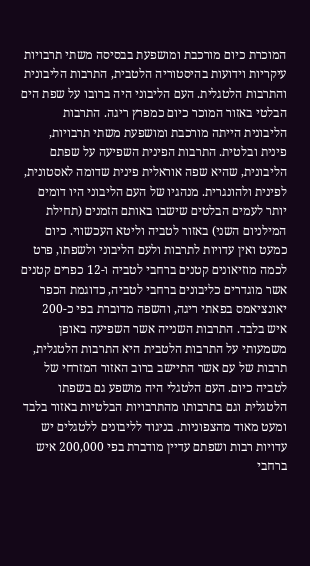המוכרת כיום מורכבת ומושפעת בבסיסה משתי תרבויות עיקריות וידועות בהיסטוריה הלטבית, התרבות הליבונית והתרבות הלטגלית. העם הליבוני היה ברובו על שפת הים הבלטי באזור המוכר כיום כמפרץ ריגה. התרבות הליבונית הייתה מורכבת ומושפעת משתי תרבויות, פינית ובלטית. התרבות הפינית השפיעה על שפתם הליבונית, שהיא שפה אוראלית פינית שדומה לאסטונית, לפינית ולהונגרית. מנהגיו של העם הליבוני היו דומים יותר לעמים הבלטים שישבו באותם הזמנים (תחילת המילניום השני) באזור לטביה וליטא העכשווי. כיום כמעט ואין עדויות לתרבות ולעם הליבוני ולשפתו, פרט לכמה מוזיאונים קטנים ברחבי לטביה ו-12 כפרים קטנים אשר מוגדרים כליבונים ברחבי לטביה, כדוגמת הכפר יאונציאמס בפאתי ריגה, והשפה מדוברת בפי כ-200 איש בלבד. התרבות השנייה אשר השפיעה באופן משמעותי על התרבות הלטבית היא התרבות הלטגלית, תרבות של עם אשר התיישב ברוב האזור המזרחי של לטביה כיום. העם הלטגלי היה מושפע גם בשפתו הלטגלית וגם בתרבותו מהתרבויות הבלטיות באזור בלבד ומעט מאוד מהצפוניות. בניגוד לליבונים ללטגלים יש עדויות רבות ושפתם עדיין מודברת בפי 200,000 איש ברחבי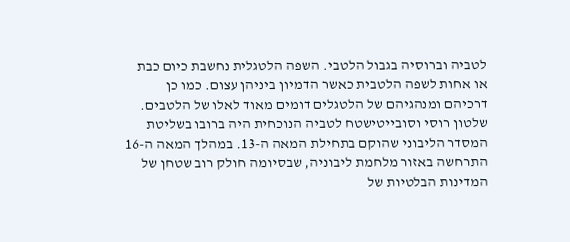לטביה וברוסיה בגבול הלטבי. השפה הלטגלית נחשבת כיום כבת או אחות לשפה הלטבית כאשר הדמיון ביניהן עצום. כמו כן דרכיהם ומנהגיהם של הלטגלים דומים מאוד לאלו של הלטבים.
שלטון רוסי וסובייטישטח לטביה הנוכחית היה ברובו בשליטת המסדר הליבוני שהוקם בתחילת המאה ה-13. במהלך המאה ה-16 התרחשה באזור מלחמת ליבוניה, שבסיומה חולק רוב שטחן של המדינות הבלטיות של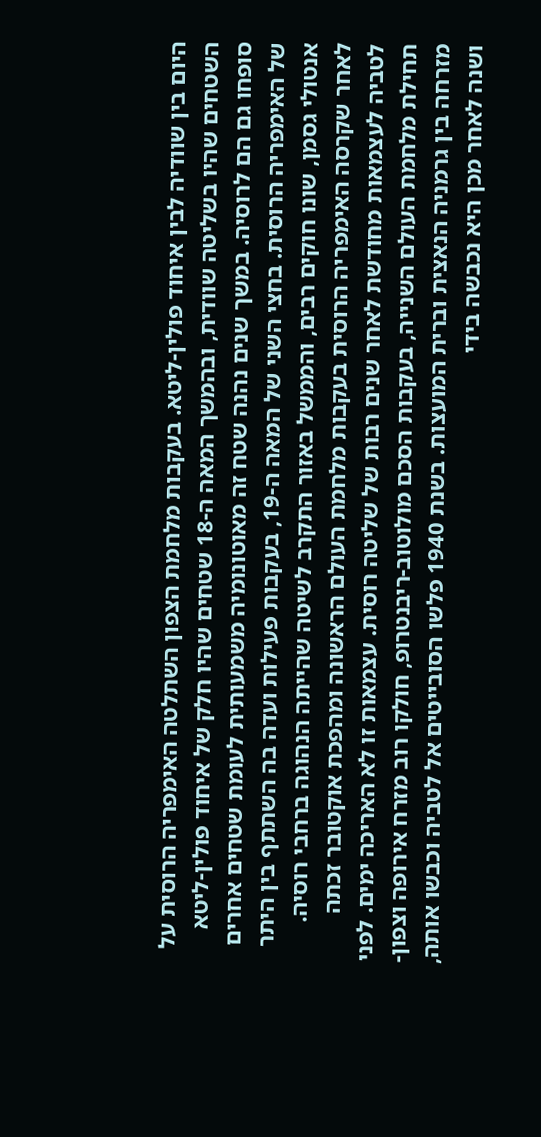היום בין שוודיה לבין איחוד פולין-ליטא. בעקבות מלחמת הצפון השתלטה האימפריה הרוסית על השטחים שהיו בשליטה שוודית, ובהמשך המאה ה-18 שטחים שהיו חלק של איחוד פולין-ליטא סופחו גם הם לרוסיה. במשך שנים נהנה שטח זה מאוטונומיה משמעותית לעומת שטחים אחרים של האימפריה הרוסית. בחצי השני של המאה ה-19, בעקבות פעילות ועדה בה השתתף בין היתר אנטולי גסמן, שונו חוקים רבים, והממשל באזור התקרב לשיטה שהייתה הנהוגה ברחבי רוסיה.
לאחר שקרסה האימפריה הרוסית בעקבות מלחמת העולם הראשונה ומהפכת אוקטובר זכתה לטביה לעצמאות מחודשת לאחר שנים רבות של שליטה רוסית. עצמאות זו לא האריכה ימים. לפני תחילת מלחמת העולם השנייה, בעקבות הסכם מולוטוב-ריבנטרופ, חולקו רוב מזרח אירופה וצפון-מזרחה בין גרמניה הנאצית וברית המועצות. בשנת 1940 פלשו הסובייטים אל לטביה וכבשו אותה, ושנה לאחר מכן היא נכבשה בידי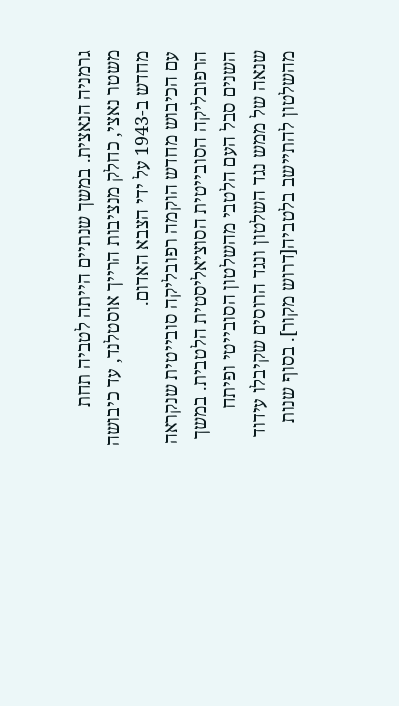גרמניה הנאצית. במשך שנתיים הייתה לטביה תחת משטר נאצי, כחלק מנציבות הרייך אוסטלנד, עד כיבושה מחדש ב-1943 על ידי הצבא האדום.
עם הכיבוש מחדש הוקמה רפובליקה סובייטית שנקראה הרפובליקה הסובייטית הסוציאליסטית הלטבית. במשך השנים סבל העם הלטבי מהשלטון הסובייטי ופיתח שנאה של ממש נגד השלטון ונגד הרוסים שקיבלו עידוד מהשלטון להתיישב בלטביה[דרוש מקור]. בסוף שנות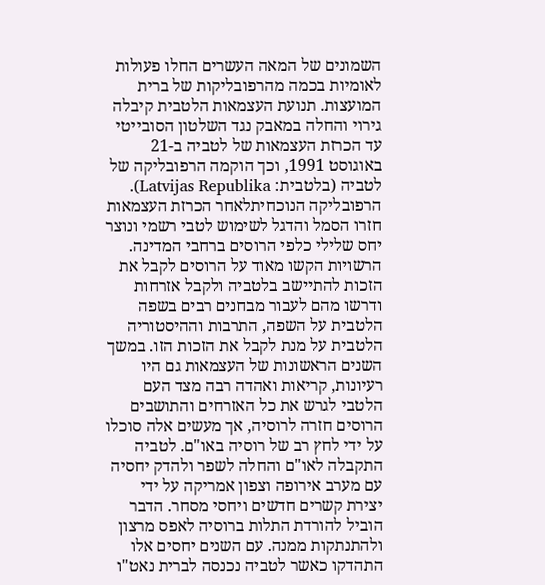השמונים של המאה העשרים החלו פעולות לאומיות בכמה מהרפובליקות של ברית המועצות. תנועת העצמאות הלטבית קיבלה גירוי והחלה במאבק נגד השלטון הסובייטי עד הכרזת העצמאות של לטביה ב-21 באוגוסט 1991, וכך הוקמה הרפובליקה של לטביה (בלטבית: Latvijas Republika).
הרפובליקה הנוכחיתלאחר הכרזת העצמאות חזרו הסמל והדגל לשימוש לטבי רשמי ונוצר יחס שלילי כלפי הרוסים ברחבי המדינה. הרשויות הקשו מאוד על הרוסים לקבל את הזכות להתיישב בלטביה ולקבל אזרחות ודרשו מהם לעבור מבחנים רבים בשפה הלטבית על השפה, התרבות וההיסטוריה הלטבית על מנת לקבל את הזכות הזו. במשך השנים הראשונות של העצמאות גם היו רעיונות, קריאות ואהדה רבה מצד העם הלטבי לגרש את כל האזרחים והתושבים הרוסים חזרה לרוסיה, אך מעשים אלה סוכלו על ידי לחץ רב של רוסיה באו"ם. לטביה התקבלה לאו"ם והחלה לשפר ולהדק יחסיה עם מערב אירופה וצפון אמריקה על ידי יצירת קשרים חדשים ויחסי מסחר. הדבר הוביל להורדת התלות ברוסיה לאפס מרצון ולהתנתקות ממנה. עם השנים יחסים אלו התהדקו כאשר לטביה נכנסה לברית נאט"ו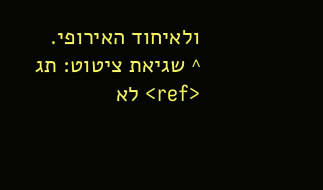ולאיחוד האירופי.
^ שגיאת ציטוט: תג <ref> לא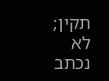תקין; לא נכתב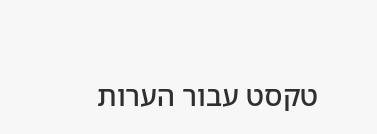טקסט עבור הערות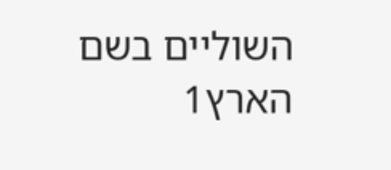השוליים בשם הארץ1